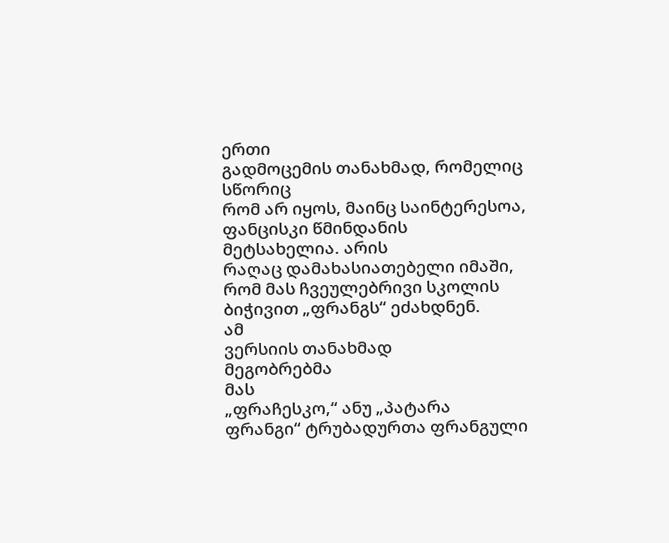ერთი
გადმოცემის თანახმად, რომელიც სწორიც
რომ არ იყოს, მაინც საინტერესოა, ფანცისკი წმინდანის
მეტსახელია. არის
რაღაც დამახასიათებელი იმაში,
რომ მას ჩვეულებრივი სკოლის
ბიჭივით „ფრანგს“ ეძახდნენ.
ამ
ვერსიის თანახმად
მეგობრებმა
მას
„ფრაჩესკო,“ ანუ „პატარა
ფრანგი“ ტრუბადურთა ფრანგული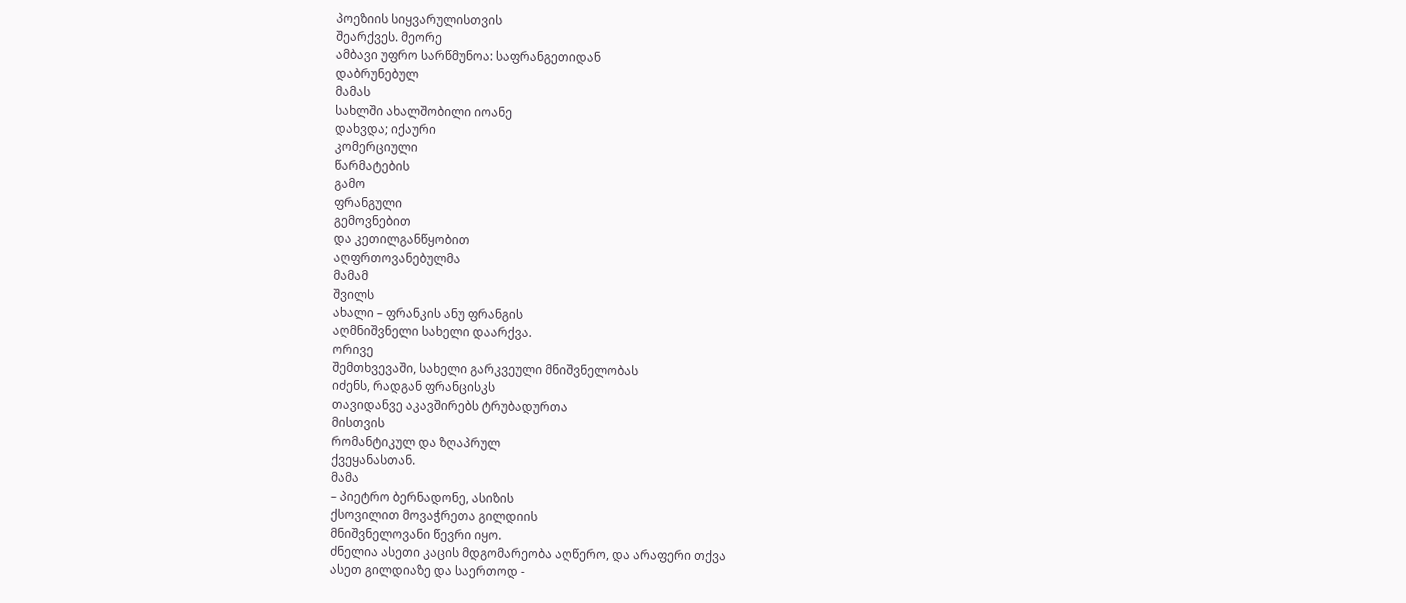პოეზიის სიყვარულისთვის
შეარქვეს. მეორე
ამბავი უფრო სარწმუნოა: საფრანგეთიდან
დაბრუნებულ
მამას
სახლში ახალშობილი იოანე
დახვდა; იქაური
კომერციული
წარმატების
გამო
ფრანგული
გემოვნებით
და კეთილგანწყობით
აღფრთოვანებულმა
მამამ
შვილს
ახალი – ფრანკის ანუ ფრანგის
აღმნიშვნელი სახელი დაარქვა.
ორივე
შემთხვევაში, სახელი გარკვეული მნიშვნელობას
იძენს, რადგან ფრანცისკს
თავიდანვე აკავშირებს ტრუბადურთა
მისთვის
რომანტიკულ და ზღაპრულ
ქვეყანასთან.
მამა
– პიეტრო ბერნადონე, ასიზის
ქსოვილით მოვაჭრეთა გილდიის
მნიშვნელოვანი წევრი იყო.
ძნელია ასეთი კაცის მდგომარეობა აღწერო, და არაფერი თქვა
ასეთ გილდიაზე და საერთოდ -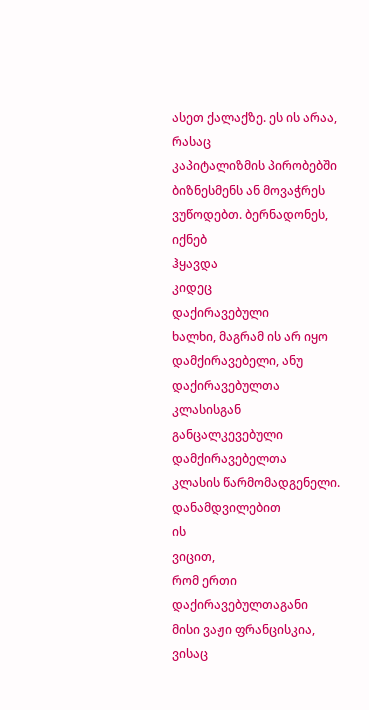ასეთ ქალაქზე. ეს ის არაა, რასაც
კაპიტალიზმის პირობებში
ბიზნესმენს ან მოვაჭრეს
ვუწოდებთ. ბერნადონეს, იქნებ
ჰყავდა
კიდეც
დაქირავებული
ხალხი, მაგრამ ის არ იყო
დამქირავებელი, ანუ დაქირავებულთა
კლასისგან განცალკევებული
დამქირავებელთა
კლასის წარმომადგენელი.
დანამდვილებით
ის
ვიცით,
რომ ერთი დაქირავებულთაგანი
მისი ვაჟი ფრანცისკია, ვისაც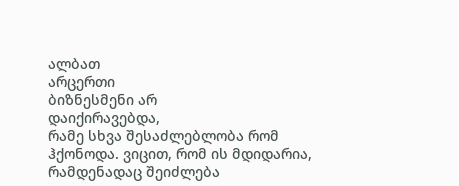ალბათ
არცერთი
ბიზნესმენი არ
დაიქირავებდა,
რამე სხვა შესაძლებლობა რომ
ჰქონოდა. ვიცით, რომ ის მდიდარია,
რამდენადაც შეიძლება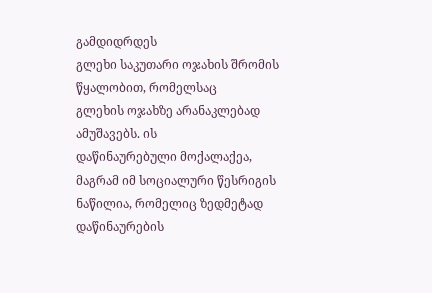გამდიდრდეს
გლეხი საკუთარი ოჯახის შრომის
წყალობით, რომელსაც
გლეხის ოჯახზე არანაკლებად
ამუშავებს. ის
დაწინაურებული მოქალაქეა,
მაგრამ იმ სოციალური წესრიგის
ნაწილია, რომელიც ზედმეტად
დაწინაურების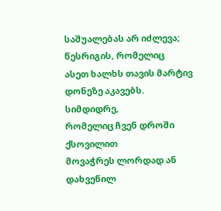საშუალებას არ იძლევა;
წესრიგის, რომელიც
ასეთ ხალხს თავის მარტივ
დონეზე აკავებს. სიმდიდრე,
რომელიც ჩვენ დროში ქსოვილით
მოვაჭრეს ლორდად ან დახვეწილ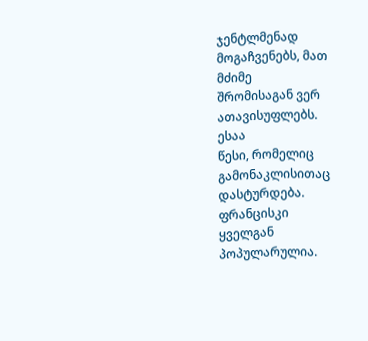ჯენტლმენად მოგაჩვენებს, მათ
მძიმე
შრომისაგან ვერ ათავისუფლებს.
ესაა
წესი, რომელიც გამონაკლისითაც
დასტურდება. ფრანცისკი
ყველგან
პოპულარულია.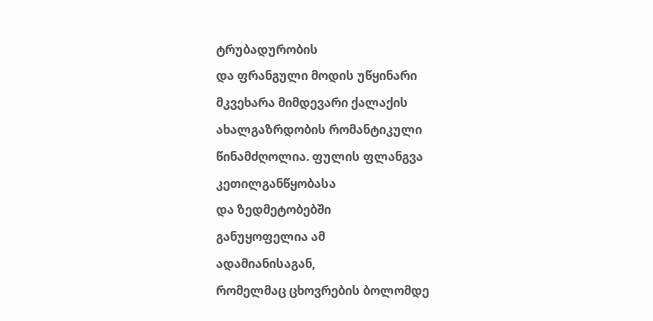ტრუბადურობის
და ფრანგული მოდის უწყინარი
მკვეხარა მიმდევარი ქალაქის
ახალგაზრდობის რომანტიკული
წინამძღოლია. ფულის ფლანგვა
კეთილგანწყობასა
და ზედმეტობებში
განუყოფელია ამ
ადამიანისაგან,
რომელმაც ცხოვრების ბოლომდე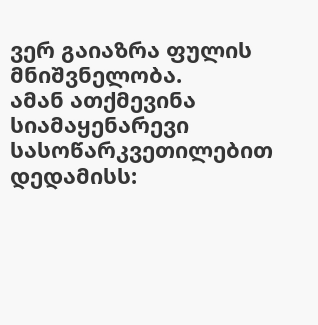ვერ გაიაზრა ფულის მნიშვნელობა.
ამან ათქმევინა სიამაყენარევი
სასოწარკვეთილებით დედამისს: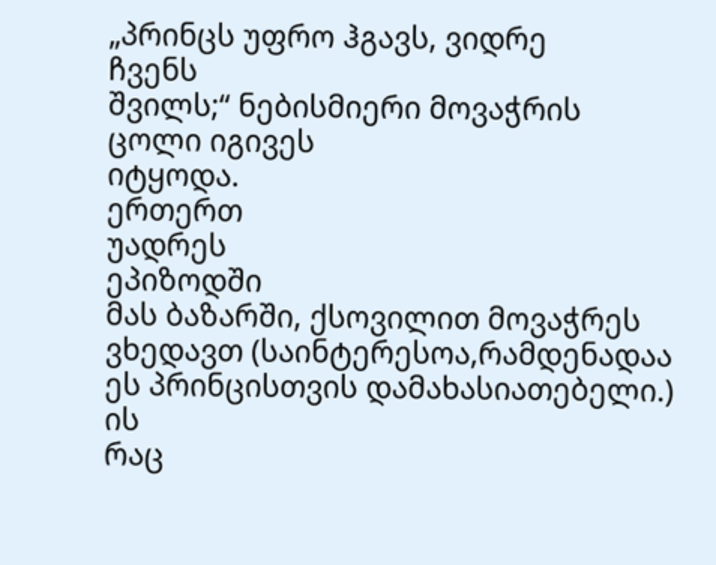„პრინცს უფრო ჰგავს, ვიდრე
ჩვენს
შვილს;“ ნებისმიერი მოვაჭრის
ცოლი იგივეს
იტყოდა.
ერთერთ
უადრეს
ეპიზოდში
მას ბაზარში, ქსოვილით მოვაჭრეს
ვხედავთ (საინტერესოა,რამდენადაა
ეს პრინცისთვის დამახასიათებელი.)
ის
რაც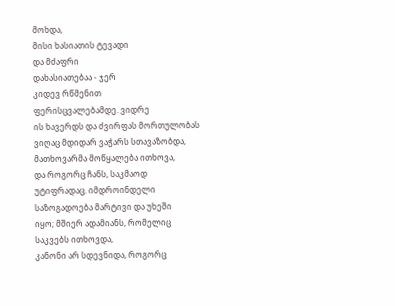მოხდა,
მისი ხასიათის ტევადი
და მძაფრი
დახასიათებაა - ჯერ
კიდევ რწმენით
ფერისცვალებამდე. ვიდრე
ის ხავერდს და ძვირფას მორთულობას
ვიღაც მდიდარ ვაჭარს სთავაზობდა,
მათხოვარმა მოწყალება ითხოვა,
და როგორც ჩანს, საკმაოდ
უტიფრადაც. იმდროინდელი
საზოგადოება მარტივი და უხეში
იყო; მშიერ ადამიანს, რომელიც
საკვებს ითხოვდა,
კანონი არ სდევნიდა, როგორც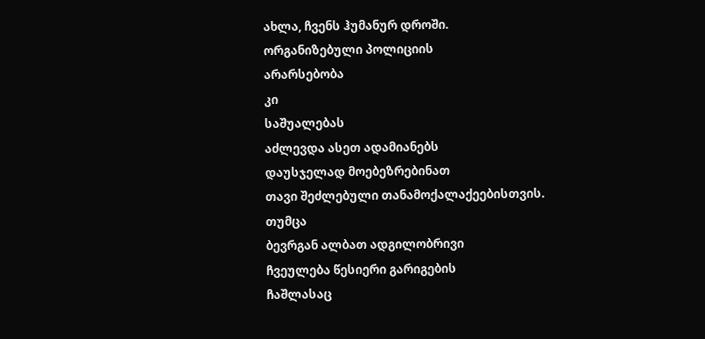ახლა, ჩვენს ჰუმანურ დროში.
ორგანიზებული პოლიციის
არარსებობა
კი
საშუალებას
აძლევდა ასეთ ადამიანებს
დაუსჯელად მოებეზრებინათ
თავი შეძლებული თანამოქალაქეებისთვის.
თუმცა
ბევრგან ალბათ ადგილობრივი
ჩვეულება წესიერი გარიგების
ჩაშლასაც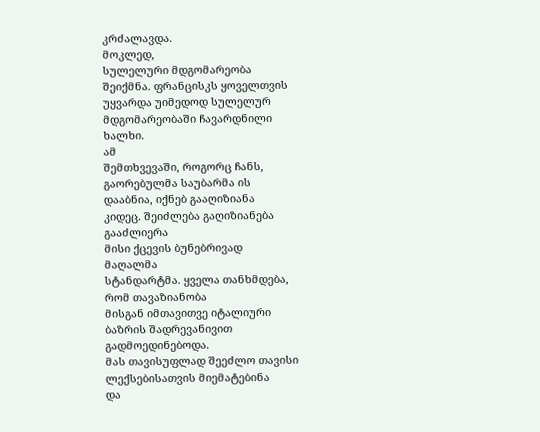კრძალავდა.
მოკლედ,
სულელური მდგომარეობა
შეიქმნა. ფრანცისკს ყოველთვის
უყვარდა უიმედოდ სულელურ
მდგომარეობაში ჩავარდნილი
ხალხი.
ამ
შემთხვევაში, როგორც ჩანს,
გაორებულმა საუბარმა ის
დააბნია, იქნებ გააღიზიანა
კიდეც. შეიძლება გაღიზიანება
გააძლიერა
მისი ქცევის ბუნებრივად
მაღალმა
სტანდარტმა. ყველა თანხმდება,
რომ თავაზიანობა
მისგან იმთავითვე იტალიური
ბაზრის შადრევანივით
გადმოედინებოდა.
მას თავისუფლად შეეძლო თავისი
ლექსებისათვის მიემატებინა
და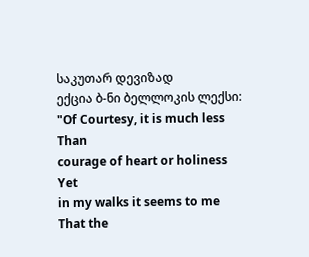საკუთარ დევიზად
ექცია ბ-ნი ბელლოკის ლექსი:
"Of Courtesy, it is much less
Than
courage of heart or holiness
Yet
in my walks it seems to me
That the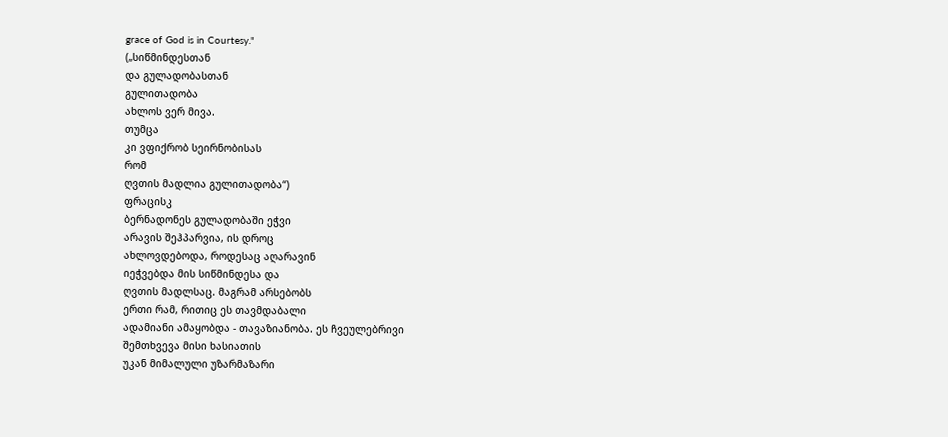grace of God is in Courtesy."
(„სიწმინდესთან
და გულადობასთან
გულითადობა
ახლოს ვერ მივა.
თუმცა
კი ვფიქრობ სეირნობისას
რომ
ღვთის მადლია გულითადობა“)
ფრაცისკ
ბერნადონეს გულადობაში ეჭვი
არავის შეჰპარვია, ის დროც
ახლოვდებოდა, როდესაც აღარავინ
იეჭვებდა მის სიწმინდესა და
ღვთის მადლსაც. მაგრამ არსებობს
ერთი რამ, რითიც ეს თავმდაბალი
ადამიანი ამაყობდა - თავაზიანობა. ეს ჩვეულებრივი
შემთხვევა მისი ხასიათის
უკან მიმალული უზარმაზარი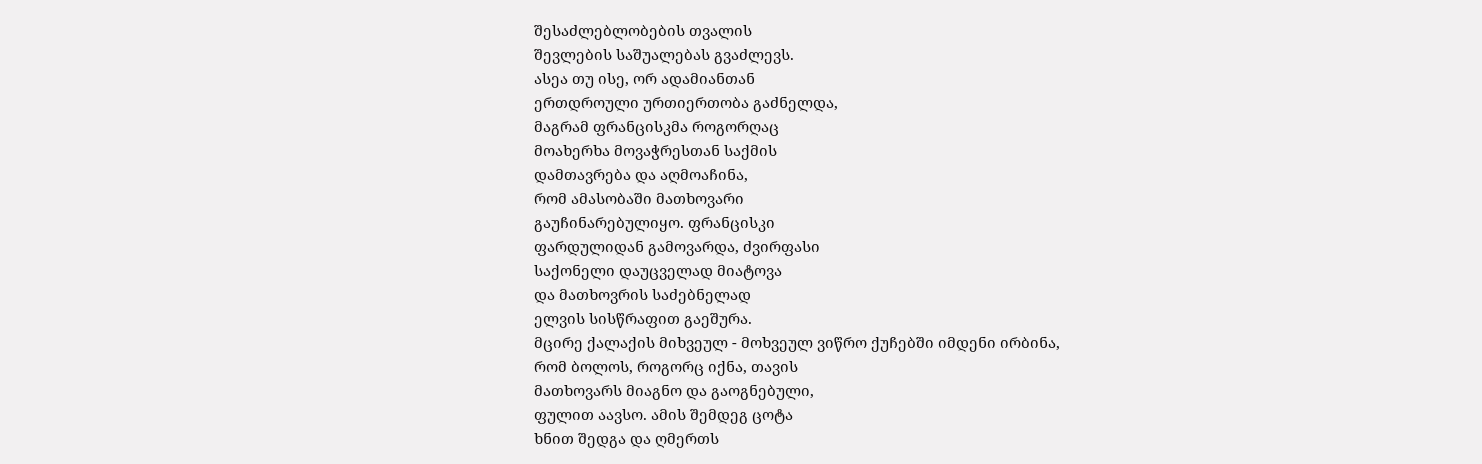შესაძლებლობების თვალის
შევლების საშუალებას გვაძლევს.
ასეა თუ ისე, ორ ადამიანთან
ერთდროული ურთიერთობა გაძნელდა,
მაგრამ ფრანცისკმა როგორღაც
მოახერხა მოვაჭრესთან საქმის
დამთავრება და აღმოაჩინა,
რომ ამასობაში მათხოვარი
გაუჩინარებულიყო. ფრანცისკი
ფარდულიდან გამოვარდა, ძვირფასი
საქონელი დაუცველად მიატოვა
და მათხოვრის საძებნელად
ელვის სისწრაფით გაეშურა.
მცირე ქალაქის მიხვეულ - მოხვეულ ვიწრო ქუჩებში იმდენი ირბინა,
რომ ბოლოს, როგორც იქნა, თავის
მათხოვარს მიაგნო და გაოგნებული,
ფულით აავსო. ამის შემდეგ ცოტა
ხნით შედგა და ღმერთს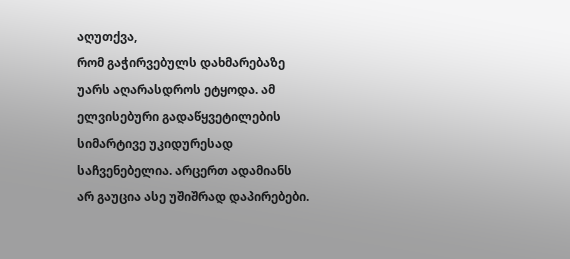აღუთქვა,
რომ გაჭირვებულს დახმარებაზე
უარს აღარასდროს ეტყოდა. ამ
ელვისებური გადაწყვეტილების
სიმარტივე უკიდურესად
საჩვენებელია. არცერთ ადამიანს
არ გაუცია ასე უშიშრად დაპირებები.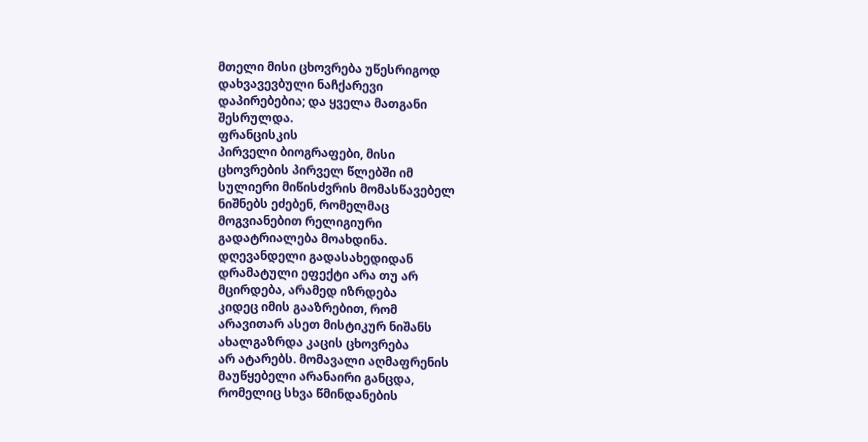მთელი მისი ცხოვრება უწესრიგოდ
დახვავევბული ნაჩქარევი
დაპირებებია; და ყველა მათგანი
შესრულდა.
ფრანცისკის
პირველი ბიოგრაფები, მისი
ცხოვრების პირველ წლებში იმ
სულიერი მიწისძვრის მომასწავებელ
ნიშნებს ეძებენ, რომელმაც
მოგვიანებით რელიგიური
გადატრიალება მოახდინა.
დღევანდელი გადასახედიდან
დრამატული ეფექტი არა თუ არ
მცირდება, არამედ იზრდება
კიდეც იმის გააზრებით, რომ
არავითარ ასეთ მისტიკურ ნიშანს
ახალგაზრდა კაცის ცხოვრება
არ ატარებს. მომავალი აღმაფრენის
მაუწყებელი არანაირი განცდა,
რომელიც სხვა წმინდანების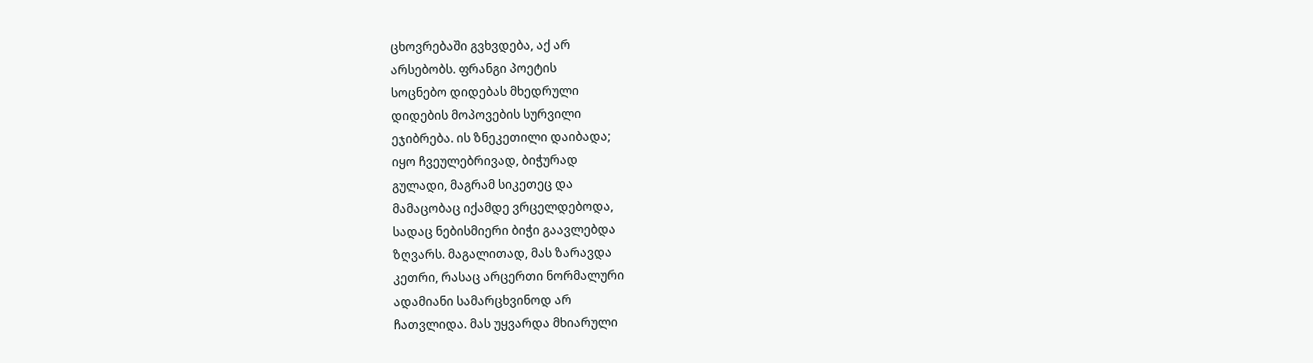ცხოვრებაში გვხვდება, აქ არ
არსებობს. ფრანგი პოეტის
სოცნებო დიდებას მხედრული
დიდების მოპოვების სურვილი
ეჯიბრება. ის ზნეკეთილი დაიბადა;
იყო ჩვეულებრივად, ბიჭურად
გულადი, მაგრამ სიკეთეც და
მამაცობაც იქამდე ვრცელდებოდა,
სადაც ნებისმიერი ბიჭი გაავლებდა
ზღვარს. მაგალითად, მას ზარავდა
კეთრი, რასაც არცერთი ნორმალური
ადამიანი სამარცხვინოდ არ
ჩათვლიდა. მას უყვარდა მხიარული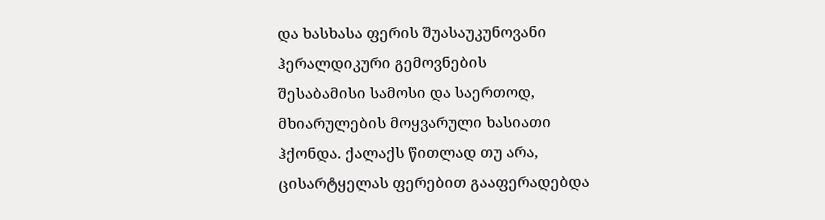და ხასხასა ფერის შუასაუკუნოვანი
ჰერალდიკური გემოვნების
შესაბამისი სამოსი და საერთოდ,
მხიარულების მოყვარული ხასიათი
ჰქონდა. ქალაქს წითლად თუ არა,
ცისარტყელას ფერებით გააფერადებდა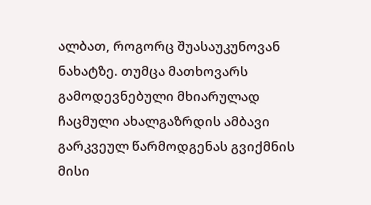ალბათ, როგორც შუასაუკუნოვან
ნახატზე. თუმცა მათხოვარს
გამოდევნებული მხიარულად
ჩაცმული ახალგაზრდის ამბავი
გარკვეულ წარმოდგენას გვიქმნის
მისი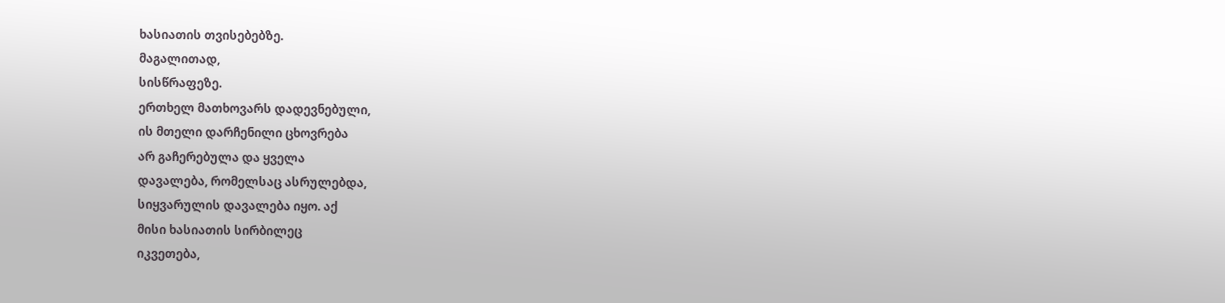ხასიათის თვისებებზე.
მაგალითად,
სისწრაფეზე.
ერთხელ მათხოვარს დადევნებული,
ის მთელი დარჩენილი ცხოვრება
არ გაჩერებულა და ყველა
დავალება, რომელსაც ასრულებდა,
სიყვარულის დავალება იყო. აქ
მისი ხასიათის სირბილეც
იკვეთება,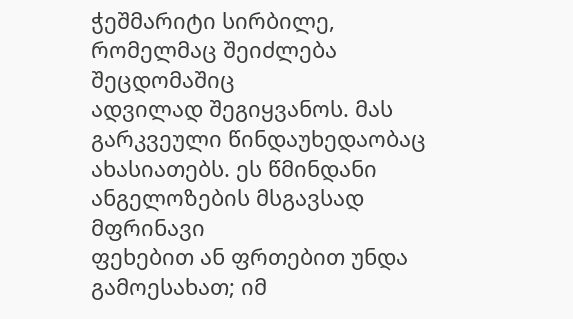ჭეშმარიტი სირბილე,
რომელმაც შეიძლება შეცდომაშიც
ადვილად შეგიყვანოს. მას
გარკვეული წინდაუხედაობაც
ახასიათებს. ეს წმინდანი
ანგელოზების მსგავსად მფრინავი
ფეხებით ან ფრთებით უნდა
გამოესახათ; იმ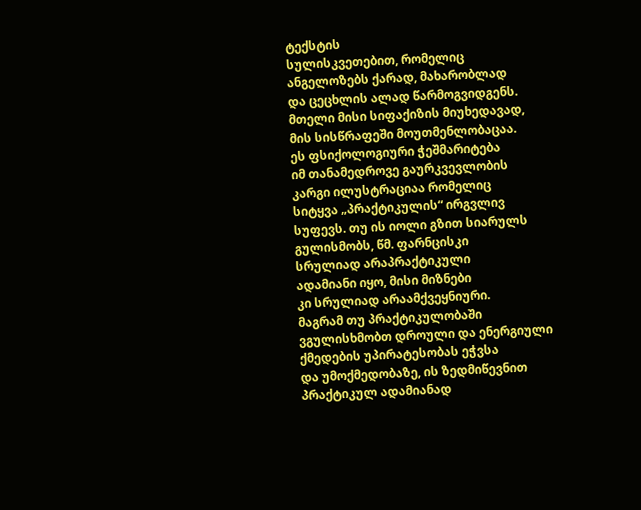ტექსტის
სულისკვეთებით, რომელიც
ანგელოზებს ქარად, მახარობლად
და ცეცხლის ალად წარმოგვიდგენს.
მთელი მისი სიფაქიზის მიუხედავად,
მის სისწრაფეში მოუთმენლობაცაა.
ეს ფსიქოლოგიური ჭეშმარიტება
იმ თანამედროვე გაურკვევლობის
კარგი ილუსტრაციაა რომელიც
სიტყვა „პრაქტიკულის“ ირგვლივ
სუფევს. თუ ის იოლი გზით სიარულს
გულისმობს, წმ. ფარნცისკი
სრულიად არაპრაქტიკული
ადამიანი იყო, მისი მიზნები
კი სრულიად არაამქვეყნიური.
მაგრამ თუ პრაქტიკულობაში
ვგულისხმობთ დროული და ენერგიული
ქმედების უპირატესობას ეჭვსა
და უმოქმედობაზე, ის ზედმიწევნით
პრაქტიკულ ადამიანად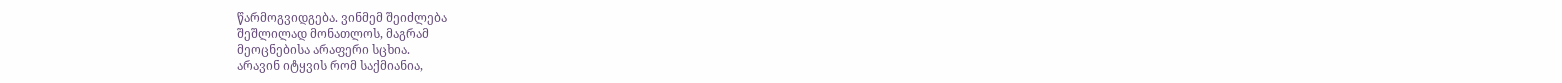წარმოგვიდგება. ვინმემ შეიძლება
შეშლილად მონათლოს, მაგრამ
მეოცნებისა არაფერი სცხია.
არავინ იტყვის რომ საქმიანია,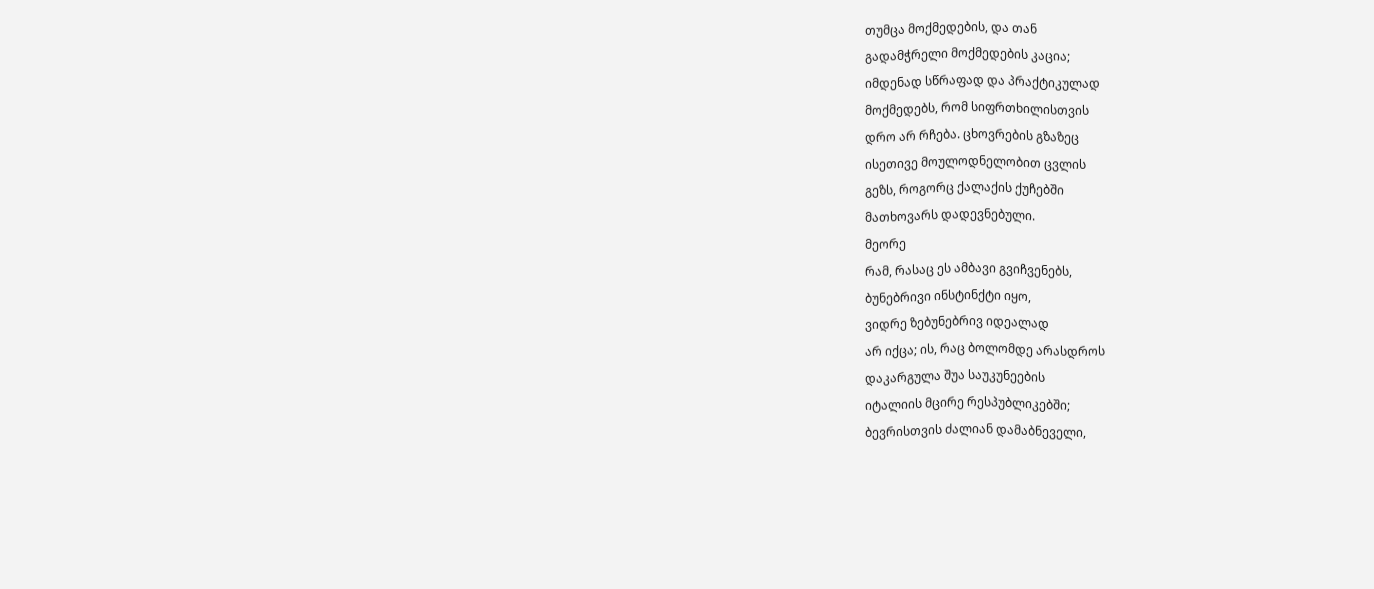თუმცა მოქმედების, და თან
გადამჭრელი მოქმედების კაცია;
იმდენად სწრაფად და პრაქტიკულად
მოქმედებს, რომ სიფრთხილისთვის
დრო არ რჩება. ცხოვრების გზაზეც
ისეთივე მოულოდნელობით ცვლის
გეზს, როგორც ქალაქის ქუჩებში
მათხოვარს დადევნებული.
მეორე
რამ, რასაც ეს ამბავი გვიჩვენებს,
ბუნებრივი ინსტინქტი იყო,
ვიდრე ზებუნებრივ იდეალად
არ იქცა; ის, რაც ბოლომდე არასდროს
დაკარგულა შუა საუკუნეების
იტალიის მცირე რესპუბლიკებში;
ბევრისთვის ძალიან დამაბნეველი,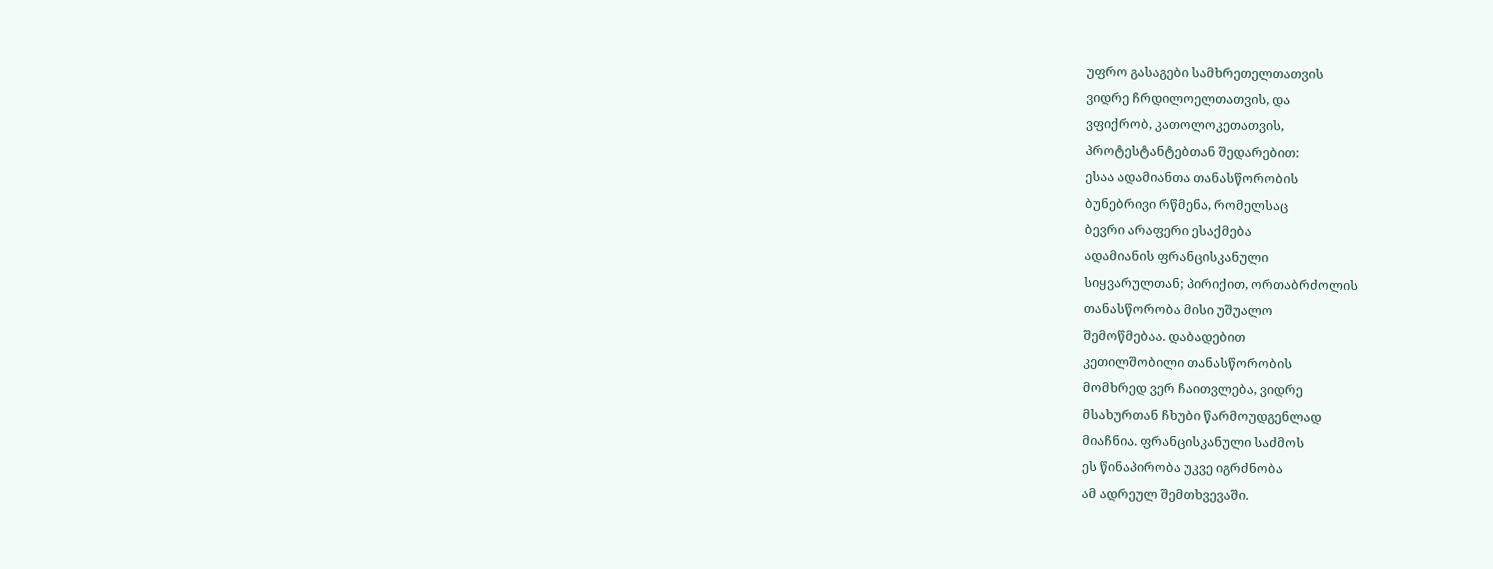უფრო გასაგები სამხრეთელთათვის
ვიდრე ჩრდილოელთათვის, და
ვფიქრობ, კათოლოკეთათვის,
პროტესტანტებთან შედარებით:
ესაა ადამიანთა თანასწორობის
ბუნებრივი რწმენა, რომელსაც
ბევრი არაფერი ესაქმება
ადამიანის ფრანცისკანული
სიყვარულთან; პირიქით, ორთაბრძოლის
თანასწორობა მისი უშუალო
შემოწმებაა. დაბადებით
კეთილშობილი თანასწორობის
მომხრედ ვერ ჩაითვლება, ვიდრე
მსახურთან ჩხუბი წარმოუდგენლად
მიაჩნია. ფრანცისკანული საძმოს
ეს წინაპირობა უკვე იგრძნობა
ამ ადრეულ შემთხვევაში.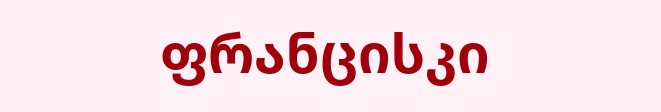ფრანცისკი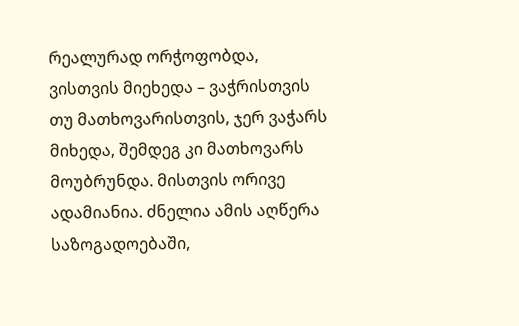რეალურად ორჭოფობდა,
ვისთვის მიეხედა – ვაჭრისთვის
თუ მათხოვარისთვის, ჯერ ვაჭარს
მიხედა, შემდეგ კი მათხოვარს
მოუბრუნდა. მისთვის ორივე
ადამიანია. ძნელია ამის აღწერა
საზოგადოებაში,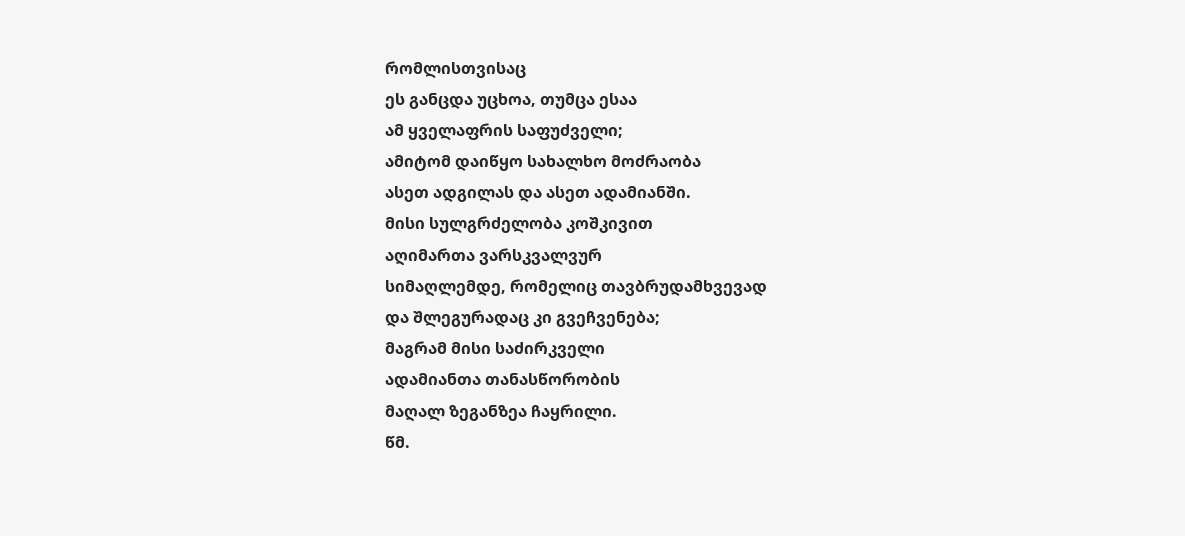რომლისთვისაც
ეს განცდა უცხოა, თუმცა ესაა
ამ ყველაფრის საფუძველი;
ამიტომ დაიწყო სახალხო მოძრაობა
ასეთ ადგილას და ასეთ ადამიანში.
მისი სულგრძელობა კოშკივით
აღიმართა ვარსკვალვურ
სიმაღლემდე, რომელიც თავბრუდამხვევად
და შლეგურადაც კი გვეჩვენება;
მაგრამ მისი საძირკველი
ადამიანთა თანასწორობის
მაღალ ზეგანზეა ჩაყრილი.
წმ.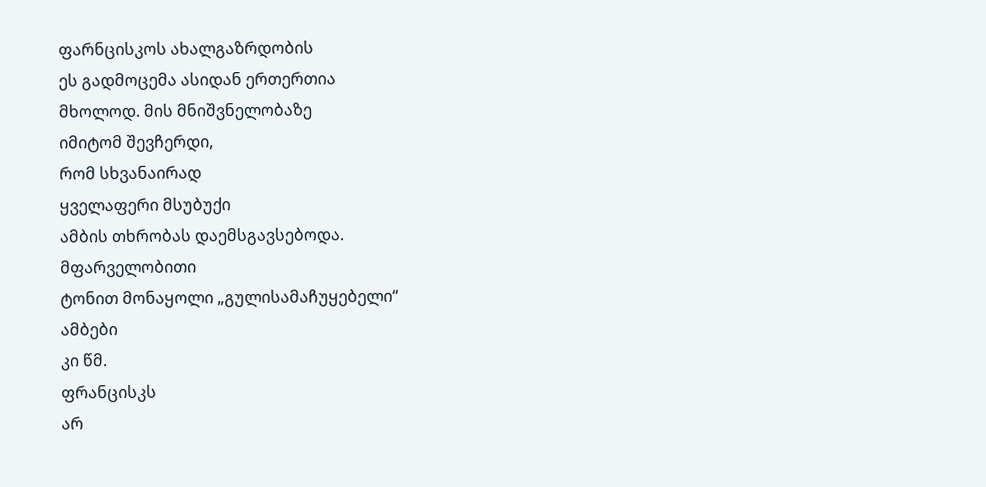ფარნცისკოს ახალგაზრდობის
ეს გადმოცემა ასიდან ერთერთია
მხოლოდ. მის მნიშვნელობაზე
იმიტომ შევჩერდი,
რომ სხვანაირად
ყველაფერი მსუბუქი
ამბის თხრობას დაემსგავსებოდა.
მფარველობითი
ტონით მონაყოლი „გულისამაჩუყებელი“
ამბები
კი წმ.
ფრანცისკს
არ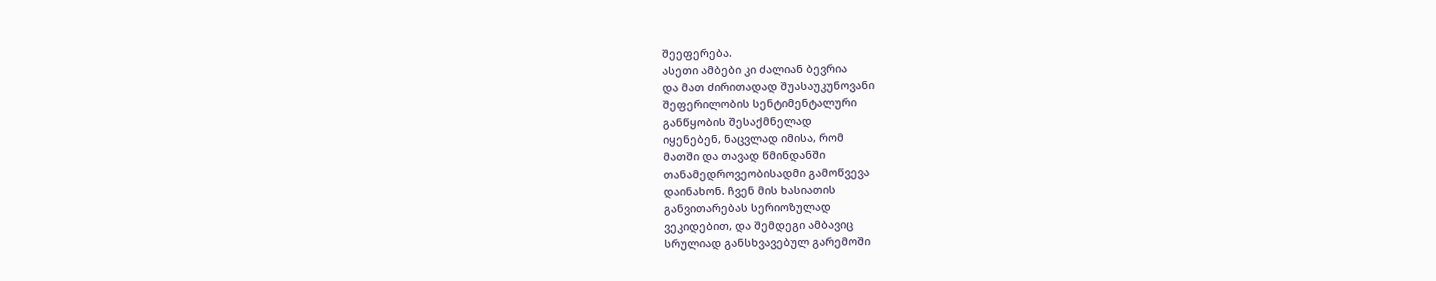შეეფერება.
ასეთი ამბები კი ძალიან ბევრია
და მათ ძირითადად შუასაუკუნოვანი
შეფერილობის სენტიმენტალური
განწყობის შესაქმნელად
იყენებენ, ნაცვლად იმისა, რომ
მათში და თავად წმინდანში
თანამედროვეობისადმი გამოწვევა
დაინახონ. ჩვენ მის ხასიათის
განვითარებას სერიოზულად
ვეკიდებით, და შემდეგი ამბავიც
სრულიად განსხვავებულ გარემოში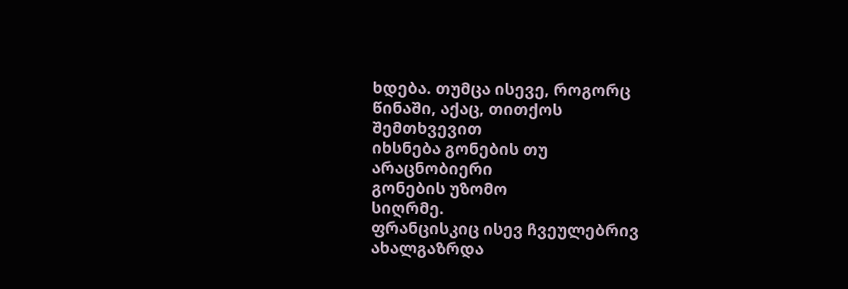ხდება. თუმცა ისევე, როგორც
წინაში, აქაც, თითქოს
შემთხვევით
იხსნება გონების თუ
არაცნობიერი
გონების უზომო
სიღრმე.
ფრანცისკიც ისევ ჩვეულებრივ
ახალგაზრდა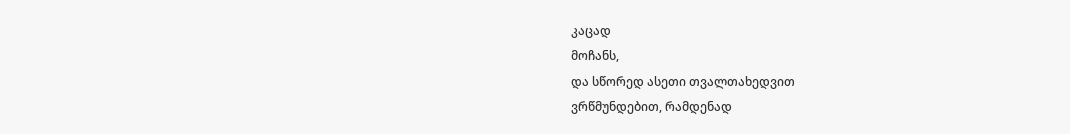კაცად
მოჩანს,
და სწორედ ასეთი თვალთახედვით
ვრწმუნდებით, რამდენად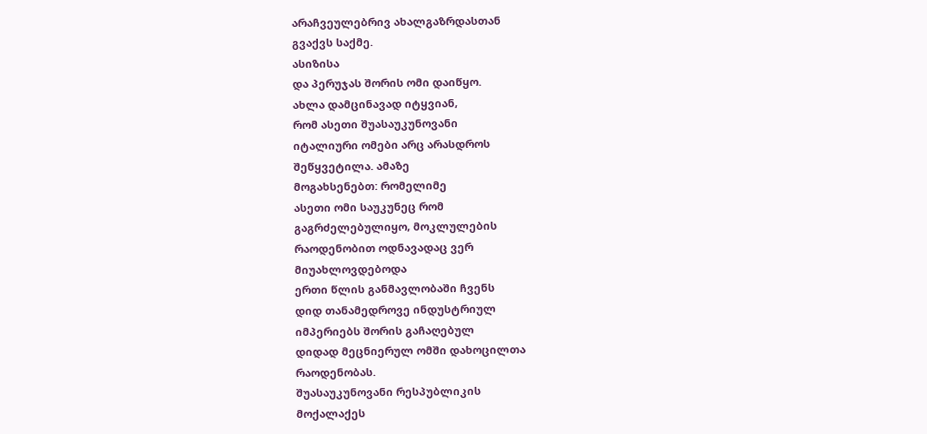არაჩვეულებრივ ახალგაზრდასთან
გვაქვს საქმე.
ასიზისა
და პერუჯას შორის ომი დაიწყო.
ახლა დამცინავად იტყვიან,
რომ ასეთი შუასაუკუნოვანი
იტალიური ომები არც არასდროს
შეწყვეტილა. ამაზე
მოგახსენებთ: რომელიმე
ასეთი ომი საუკუნეც რომ
გაგრძელებულიყო, მოკლულების
რაოდენობით ოდნავადაც ვერ
მიუახლოვდებოდა
ერთი წლის განმავლობაში ჩვენს
დიდ თანამედროვე ინდუსტრიულ
იმპერიებს შორის გაჩაღებულ
დიდად მეცნიერულ ომში დახოცილთა
რაოდენობას.
შუასაუკუნოვანი რესპუბლიკის
მოქალაქეს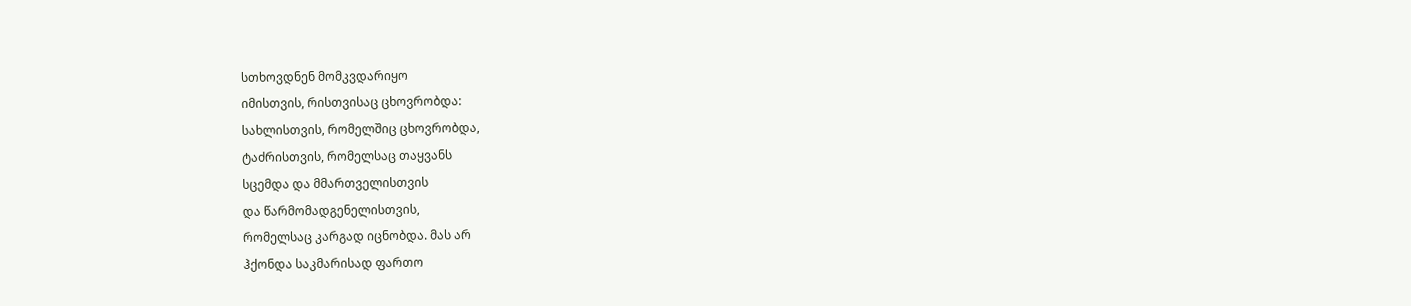სთხოვდნენ მომკვდარიყო
იმისთვის, რისთვისაც ცხოვრობდა:
სახლისთვის, რომელშიც ცხოვრობდა,
ტაძრისთვის, რომელსაც თაყვანს
სცემდა და მმართველისთვის
და წარმომადგენელისთვის,
რომელსაც კარგად იცნობდა. მას არ
ჰქონდა საკმარისად ფართო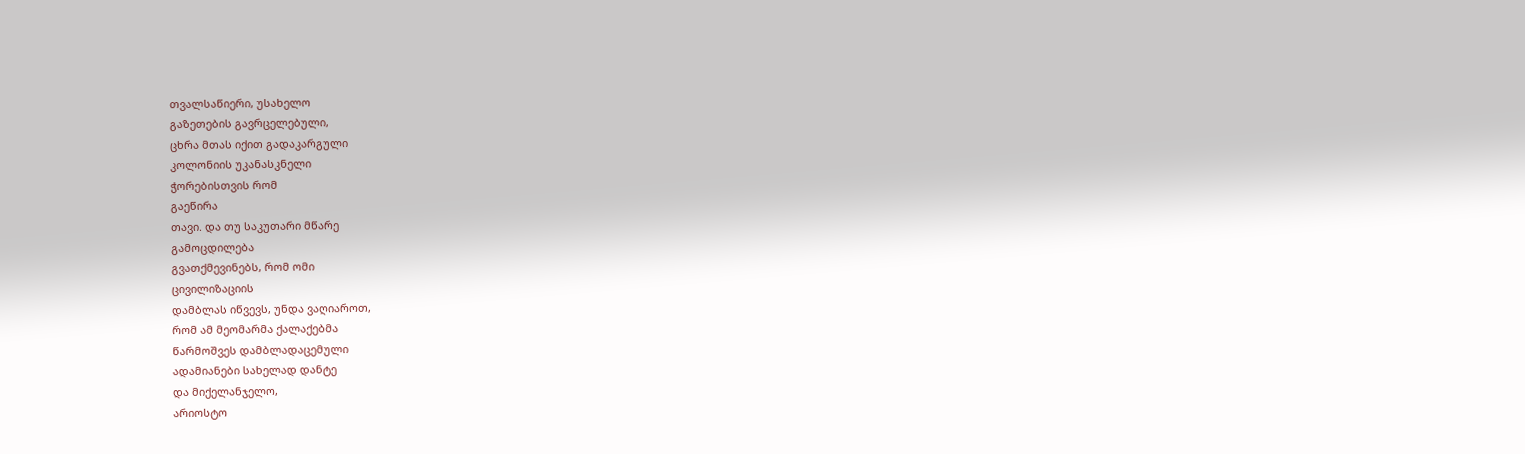თვალსაწიერი, უსახელო
გაზეთების გავრცელებული,
ცხრა მთას იქით გადაკარგული
კოლონიის უკანასკნელი
ჭორებისთვის რომ
გაეწირა
თავი. და თუ საკუთარი მწარე
გამოცდილება
გვათქმევინებს, რომ ომი
ცივილიზაციის
დამბლას იწვევს, უნდა ვაღიაროთ,
რომ ამ მეომარმა ქალაქებმა
წარმოშვეს დამბლადაცემული
ადამიანები სახელად დანტე
და მიქელანჯელო,
არიოსტო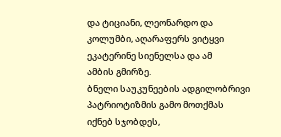და ტიციანი, ლეონარდო და
კოლუმბი, აღარაფერს ვიტყვი
ეკატერინე სიენელსა და ამ
ამბის გმირზე.
ბნელი საუკუნეების ადგილობრივი
პატრიოტიზმის გამო მოთქმას
იქნებ სჯობდეს,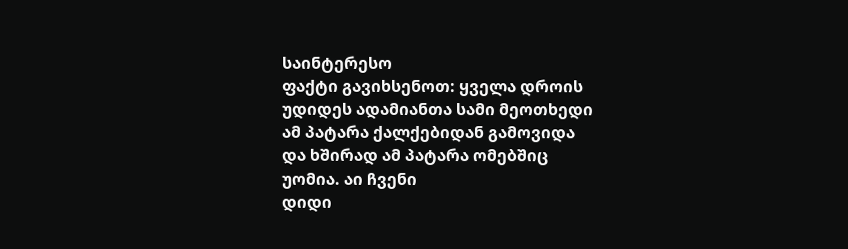საინტერესო
ფაქტი გავიხსენოთ: ყველა დროის
უდიდეს ადამიანთა სამი მეოთხედი
ამ პატარა ქალქებიდან გამოვიდა
და ხშირად ამ პატარა ომებშიც
უომია. აი ჩვენი
დიდი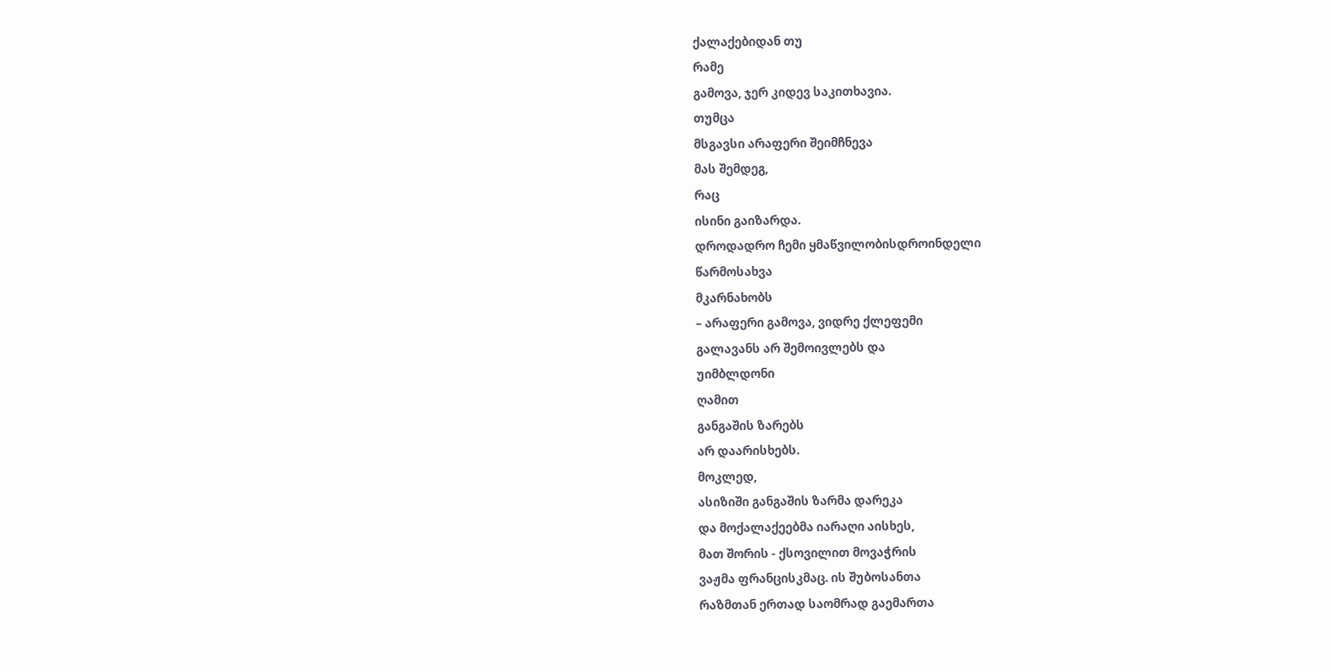ქალაქებიდან თუ
რამე
გამოვა, ჯერ კიდევ საკითხავია.
თუმცა
მსგავსი არაფერი შეიმჩნევა
მას შემდეგ,
რაც
ისინი გაიზარდა.
დროდადრო ჩემი ყმაწვილობისდროინდელი
წარმოსახვა
მკარნახობს
– არაფერი გამოვა, ვიდრე ქლეფემი
გალავანს არ შემოივლებს და
უიმბლდონი
ღამით
განგაშის ზარებს
არ დაარისხებს.
მოკლედ,
ასიზიში განგაშის ზარმა დარეკა
და მოქალაქეებმა იარაღი აისხეს,
მათ შორის - ქსოვილით მოვაჭრის
ვაჟმა ფრანცისკმაც. ის შუბოსანთა
რაზმთან ერთად საომრად გაემართა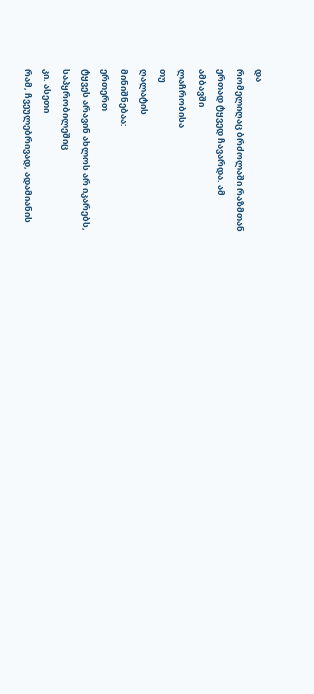და
რომელიღაც ბრძოლაში რაზმთან
ერთად ტყვედ ჩავარდა. ამ
ამბავში
ლაჩრობისა
თუ
ღალატის
მინიშნებაა:
ერთერთ
ტყვეს არავინ ახლოს არ იკარებს,
საპყრობილეშიც
კი. ასეთი
რამ, ჩვეულებრივად, ადამიანის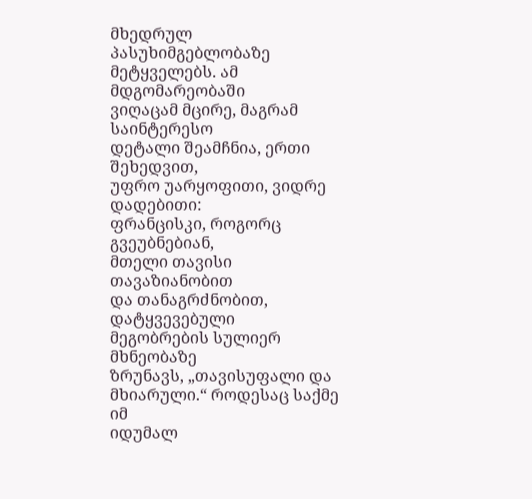მხედრულ პასუხიმგებლობაზე
მეტყველებს. ამ მდგომარეობაში
ვიღაცამ მცირე, მაგრამ საინტერესო
დეტალი შეამჩნია, ერთი შეხედვით,
უფრო უარყოფითი, ვიდრე დადებითი:
ფრანცისკი, როგორც გვეუბნებიან,
მთელი თავისი თავაზიანობით
და თანაგრძნობით, დატყვევებული
მეგობრების სულიერ მხნეობაზე
ზრუნავს, „თავისუფალი და
მხიარული.“ როდესაც საქმე იმ
იდუმალ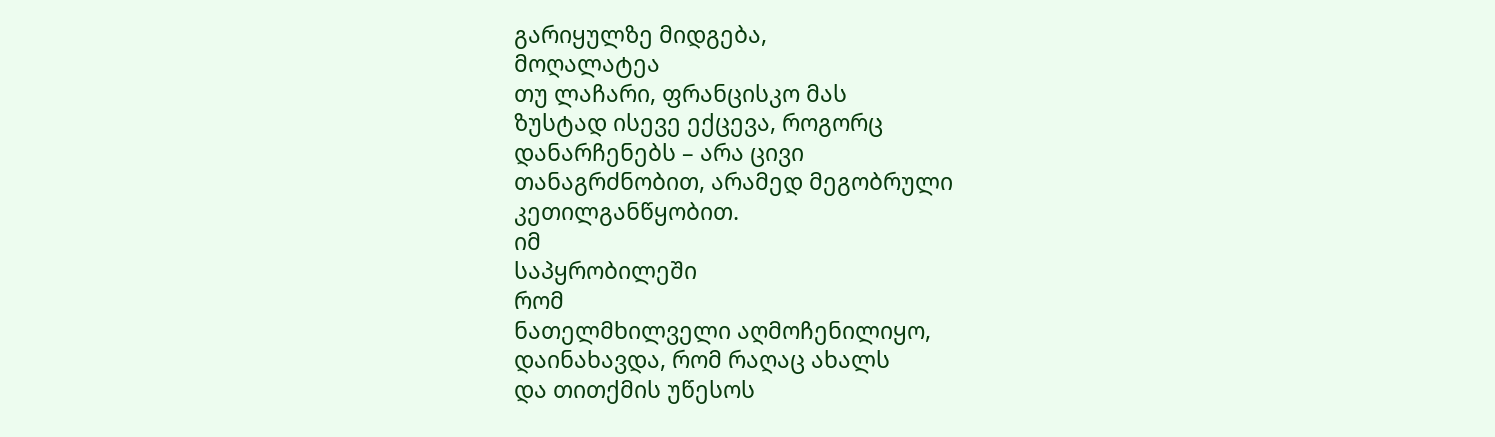გარიყულზე მიდგება,
მოღალატეა
თუ ლაჩარი, ფრანცისკო მას
ზუსტად ისევე ექცევა, როგორც
დანარჩენებს – არა ცივი
თანაგრძნობით, არამედ მეგობრული
კეთილგანწყობით.
იმ
საპყრობილეში
რომ
ნათელმხილველი აღმოჩენილიყო,
დაინახავდა, რომ რაღაც ახალს
და თითქმის უწესოს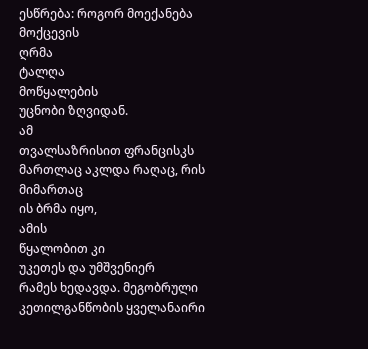ესწრება: როგორ მოექანება
მოქცევის
ღრმა
ტალღა
მოწყალების
უცნობი ზღვიდან.
ამ
თვალსაზრისით ფრანცისკს
მართლაც აკლდა რაღაც, რის
მიმართაც
ის ბრმა იყო,
ამის
წყალობით კი
უკეთეს და უმშვენიერ
რამეს ხედავდა. მეგობრული
კეთილგანწობის ყველანაირი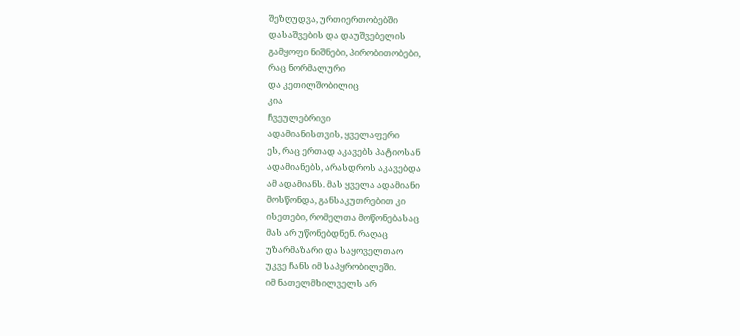შეზღუდვა, ურთიერთობებში
დასაშვების და დაუშვებელის
გამყოფი ნიშნები, პირობითობები,
რაც ნორმალური
და კეთილშობილიც
კია
ჩვეულებრივი
ადამიანისთვის, ყველაფერი
ეს, რაც ერთად აკავებს პატიოსან
ადამიანებს, არასდროს აკავებდა
ამ ადამიანს. მას ყველა ადამიანი
მოსწონდა, განსაკუთრებით კი
ისეთები, რომელთა მოწონებასაც
მას არ უწონებდნენ. რაღაც
უზარმაზარი და საყოველთაო
უკვე ჩანს იმ საპყრობილეში.
იმ ნათელმხილველს არ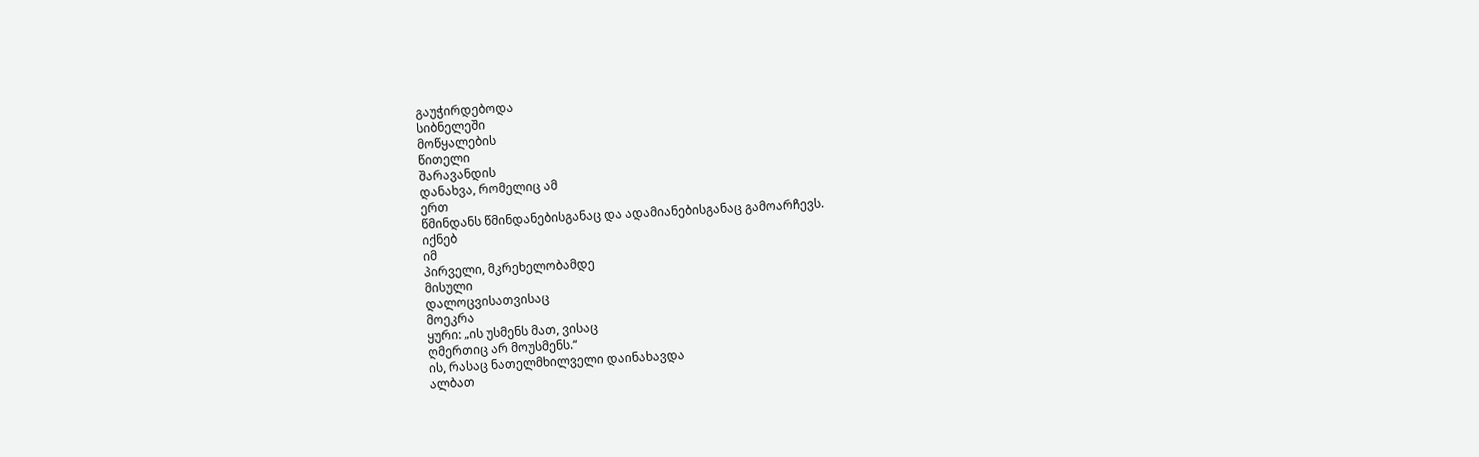გაუჭირდებოდა
სიბნელეში
მოწყალების
წითელი
შარავანდის
დანახვა, რომელიც ამ
ერთ
წმინდანს წმინდანებისგანაც და ადამიანებისგანაც გამოარჩევს.
იქნებ
იმ
პირველი, მკრეხელობამდე
მისული
დალოცვისათვისაც
მოეკრა
ყური: „ის უსმენს მათ, ვისაც
ღმერთიც არ მოუსმენს.“
ის, რასაც ნათელმხილველი დაინახავდა
ალბათ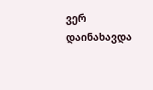ვერ დაინახავდა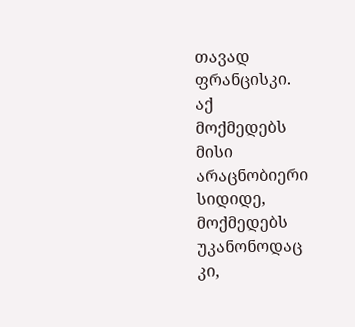თავად
ფრანცისკი.
აქ
მოქმედებს
მისი
არაცნობიერი
სიდიდე,
მოქმედებს
უკანონოდაც
კი,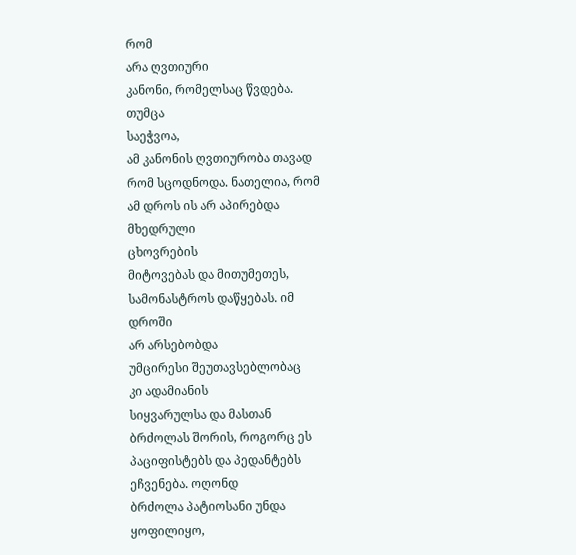რომ
არა ღვთიური
კანონი, რომელსაც წვდება.
თუმცა
საეჭვოა,
ამ კანონის ღვთიურობა თავად
რომ სცოდნოდა. ნათელია, რომ
ამ დროს ის არ აპირებდა
მხედრული
ცხოვრების
მიტოვებას და მითუმეთეს,
სამონასტროს დაწყებას. იმ
დროში
არ არსებობდა
უმცირესი შეუთავსებლობაც
კი ადამიანის
სიყვარულსა და მასთან
ბრძოლას შორის, როგორც ეს
პაციფისტებს და პედანტებს
ეჩვენება. ოღონდ
ბრძოლა პატიოსანი უნდა
ყოფილიყო,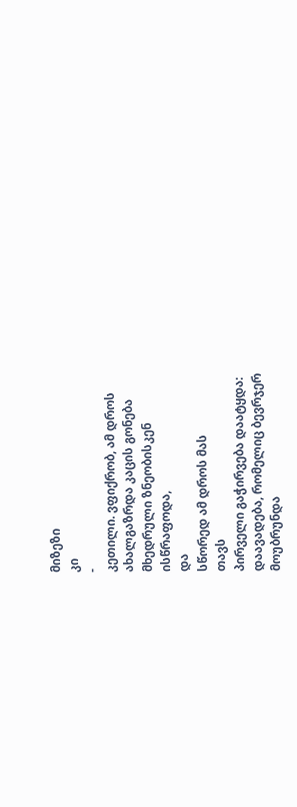მიზეზი
კი
-
კეთილი. ვფიქრობ, ამ დროს
ახალგაზრდა კაცის გონება
მხედრული ზნეობისკენ
ისწრაფოდა,
და
სწორედ ამ დროს მას
თავს
პირველი გაჭირვება დაატყდა:
დაავადება, რომელიც ბევრჯერ
მოუბრუნდა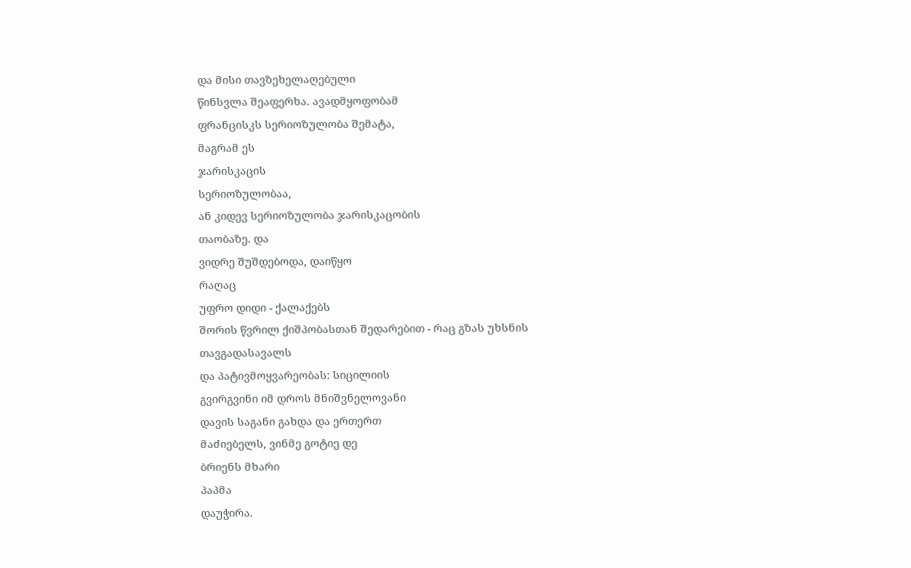და მისი თავზეხელაღებული
წინსვლა შეაფერხა. ავადმყოფობამ
ფრანცისკს სერიოზულობა შემატა,
მაგრამ ეს
ჯარისკაცის
სერიოზულობაა,
ან კიდევ სერიოზულობა ჯარისკაცობის
თაობაზე. და
ვიდრე შუშდებოდა, დაიწყო
რაღაც
უფრო დიდი - ქალაქებს
შორის წვრილ ქიშპობასთან შედარებით - რაც გზას უხსნის თავგადასავალს
და პატივმოყვარეობას: სიცილიის
გვირგვინი იმ დროს მნიშვნელოვანი
დავის საგანი გახდა და ერთერთ
მაძიებელს, ვინმე გოტიე დე
ბრიენს მხარი
პაპმა
დაუჭირა.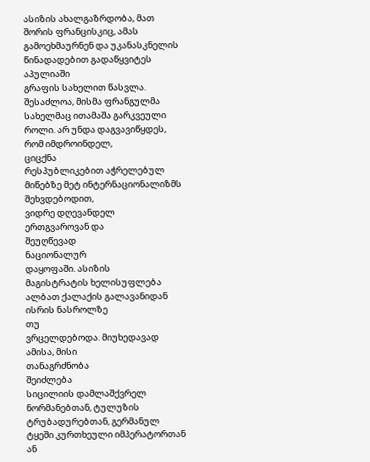ასიზის ახალგაზრდობა, მათ
შორის ფრანცისკიც, ამას
გამოეხმაურნენ და უკანასკნელის
წინადადებით გადაწყვიტეს
აპულიაში
გრაფის სახელით წასვლა.
შესაძლოა, მისმა ფრანგულმა
სახელმაც ითამაშა გარკვეული
როლი. არ უნდა დაგვავიწყდეს,
რომ იმდროინდელ,
ციცქნა
რესპუბლიკებით აჭრელებულ
მიწებზე მეტ ინტერნაციონალიზმს
შეხვდებოდით,
ვიდრე დღევანდელ
ერთგვაროვან და
შეუღწევად
ნაციონალურ
დაყოფაში. ასიზის
მაგისტრატის ხელისუფლება
ალბათ ქალაქის გალავანიდან
ისრის ნასროლზე
თუ
ვრცელდებოდა. მიუხედავად
ამისა, მისი
თანაგრძნობა
შეიძლება
სიცილიის დამლაშქვრელ
ნორმანებთან, ტულუზის
ტრუბადურებთან, გერმანულ
ტყეში კურთხეული იმპერატორთან
ან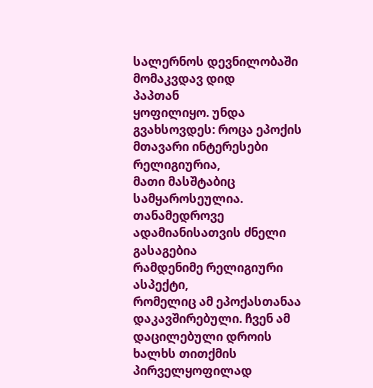სალერნოს დევნილობაში
მომაკვდავ დიდ
პაპთან
ყოფილიყო. უნდა
გვახსოვდეს: როცა ეპოქის
მთავარი ინტერესები რელიგიურია,
მათი მასშტაბიც
სამყაროსეულია. თანამედროვე
ადამიანისათვის ძნელი გასაგებია
რამდენიმე რელიგიური ასპექტი,
რომელიც ამ ეპოქასთანაა
დაკავშირებული. ჩვენ ამ
დაცილებული დროის ხალხს თითქმის
პირველყოფილად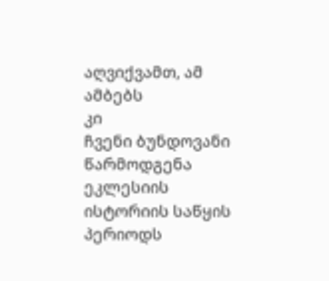აღვიქვამთ, ამ
ამბებს
კი
ჩვენი ბუნდოვანი წარმოდგენა
ეკლესიის
ისტორიის საწყის პერიოდს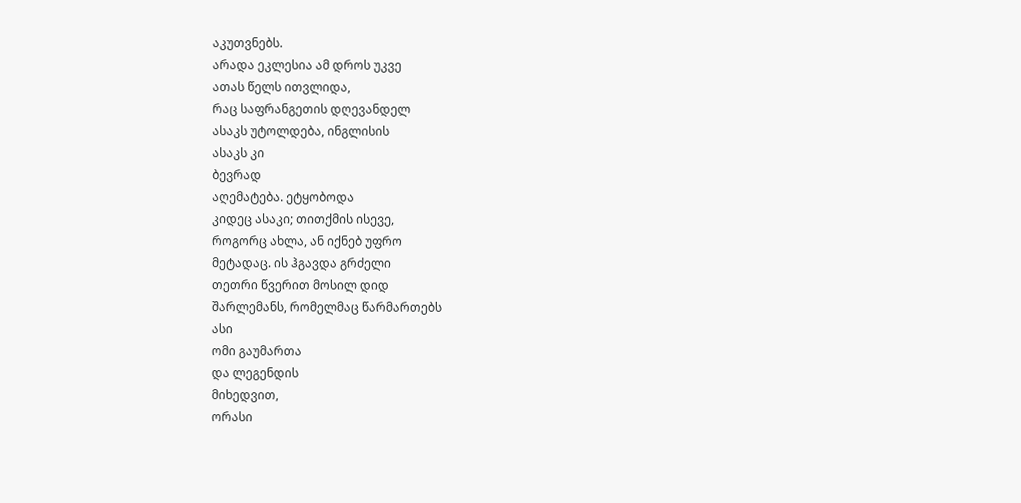აკუთვნებს.
არადა ეკლესია ამ დროს უკვე
ათას წელს ითვლიდა,
რაც საფრანგეთის დღევანდელ
ასაკს უტოლდება, ინგლისის
ასაკს კი
ბევრად
აღემატება. ეტყობოდა
კიდეც ასაკი; თითქმის ისევე,
როგორც ახლა, ან იქნებ უფრო
მეტადაც. ის ჰგავდა გრძელი
თეთრი წვერით მოსილ დიდ
შარლემანს, რომელმაც წარმართებს
ასი
ომი გაუმართა
და ლეგენდის
მიხედვით,
ორასი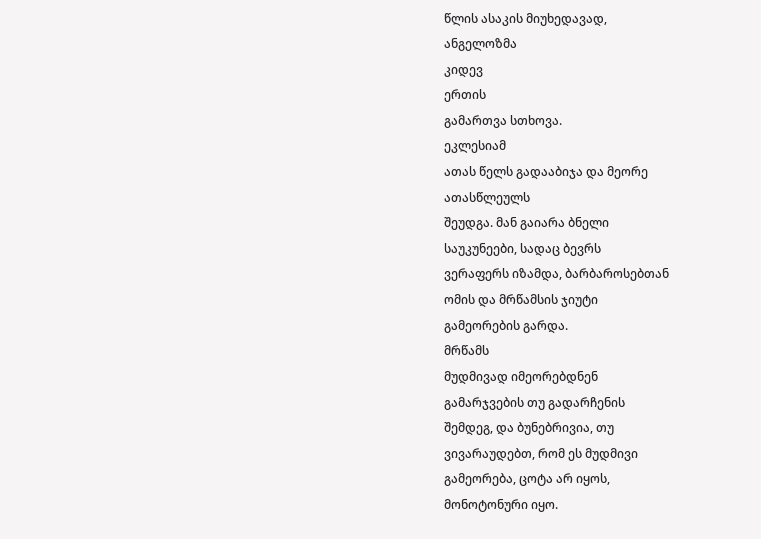წლის ასაკის მიუხედავად,
ანგელოზმა
კიდევ
ერთის
გამართვა სთხოვა.
ეკლესიამ
ათას წელს გადააბიჯა და მეორე
ათასწლეულს
შეუდგა. მან გაიარა ბნელი
საუკუნეები, სადაც ბევრს
ვერაფერს იზამდა, ბარბაროსებთან
ომის და მრწამსის ჯიუტი
გამეორების გარდა.
მრწამს
მუდმივად იმეორებდნენ
გამარჯვების თუ გადარჩენის
შემდეგ, და ბუნებრივია, თუ
ვივარაუდებთ, რომ ეს მუდმივი
გამეორება, ცოტა არ იყოს,
მონოტონური იყო.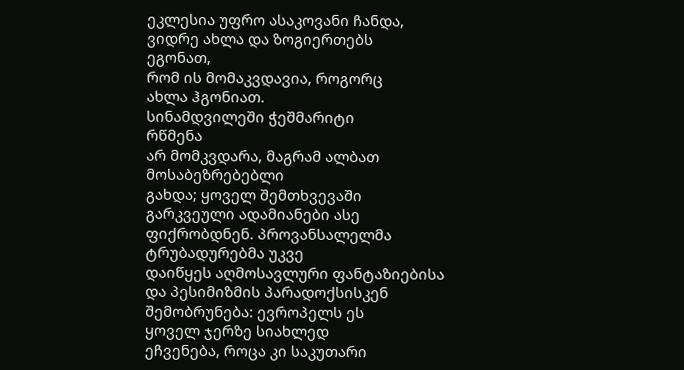ეკლესია უფრო ასაკოვანი ჩანდა,
ვიდრე ახლა და ზოგიერთებს
ეგონათ,
რომ ის მომაკვდავია, როგორც
ახლა ჰგონიათ.
სინამდვილეში ჭეშმარიტი
რწმენა
არ მომკვდარა, მაგრამ ალბათ
მოსაბეზრებებლი
გახდა; ყოველ შემთხვევაში
გარკვეული ადამიანები ასე
ფიქრობდნენ. პროვანსალელმა
ტრუბადურებმა უკვე
დაიწყეს აღმოსავლური ფანტაზიებისა
და პესიმიზმის პარადოქსისკენ
შემობრუნება: ევროპელს ეს
ყოველ ჯერზე სიახლედ
ეჩვენება, როცა კი საკუთარი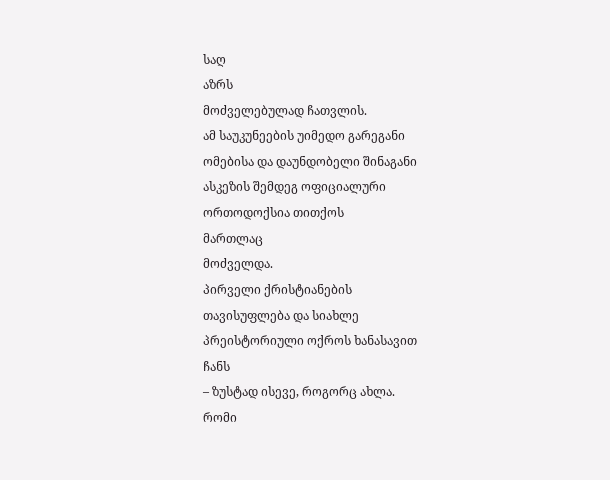საღ
აზრს
მოძველებულად ჩათვლის.
ამ საუკუნეების უიმედო გარეგანი
ომებისა და დაუნდობელი შინაგანი
ასკეზის შემდეგ ოფიციალური
ორთოდოქსია თითქოს
მართლაც
მოძველდა.
პირველი ქრისტიანების
თავისუფლება და სიახლე
პრეისტორიული ოქროს ხანასავით
ჩანს
– ზუსტად ისევე, როგორც ახლა.
რომი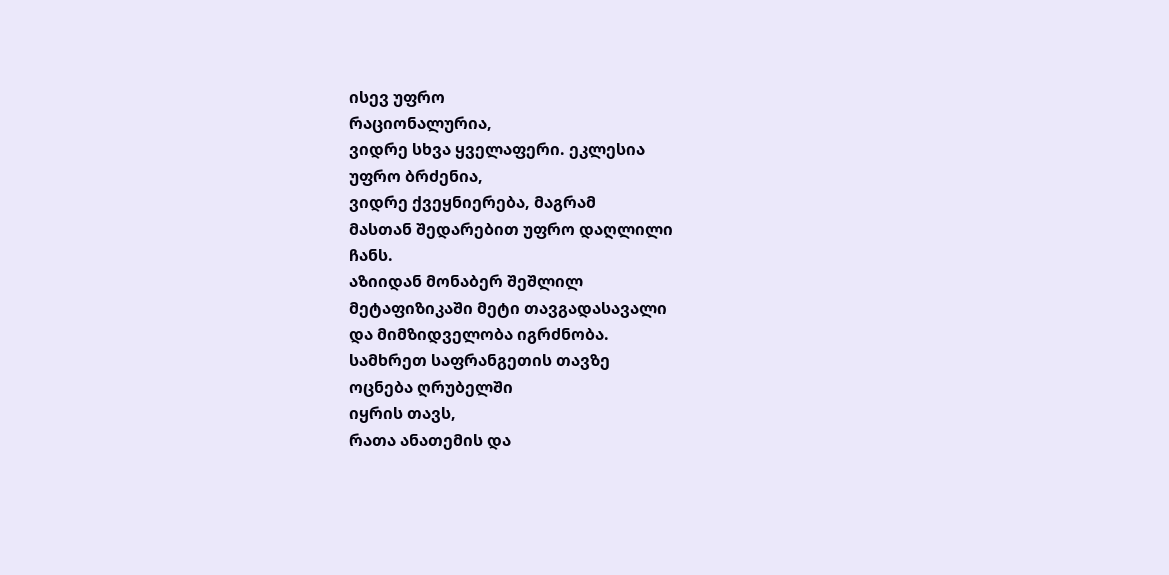ისევ უფრო
რაციონალურია,
ვიდრე სხვა ყველაფერი. ეკლესია
უფრო ბრძენია,
ვიდრე ქვეყნიერება, მაგრამ
მასთან შედარებით უფრო დაღლილი
ჩანს.
აზიიდან მონაბერ შეშლილ
მეტაფიზიკაში მეტი თავგადასავალი
და მიმზიდველობა იგრძნობა.
სამხრეთ საფრანგეთის თავზე
ოცნება ღრუბელში
იყრის თავს,
რათა ანათემის და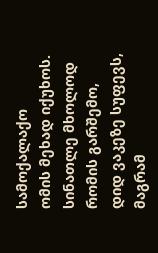სამოქალაქო
ომის მეხად იქუხოს.
სინათლე მხოლოდ რომის გარშემო,
დიდ ვაკეზე სუფევს, მაგრამ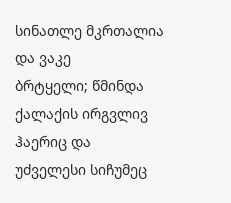სინათლე მკრთალია და ვაკე
ბრტყელი; წმინდა
ქალაქის ირგვლივ ჰაერიც და
უძველესი სიჩუმეც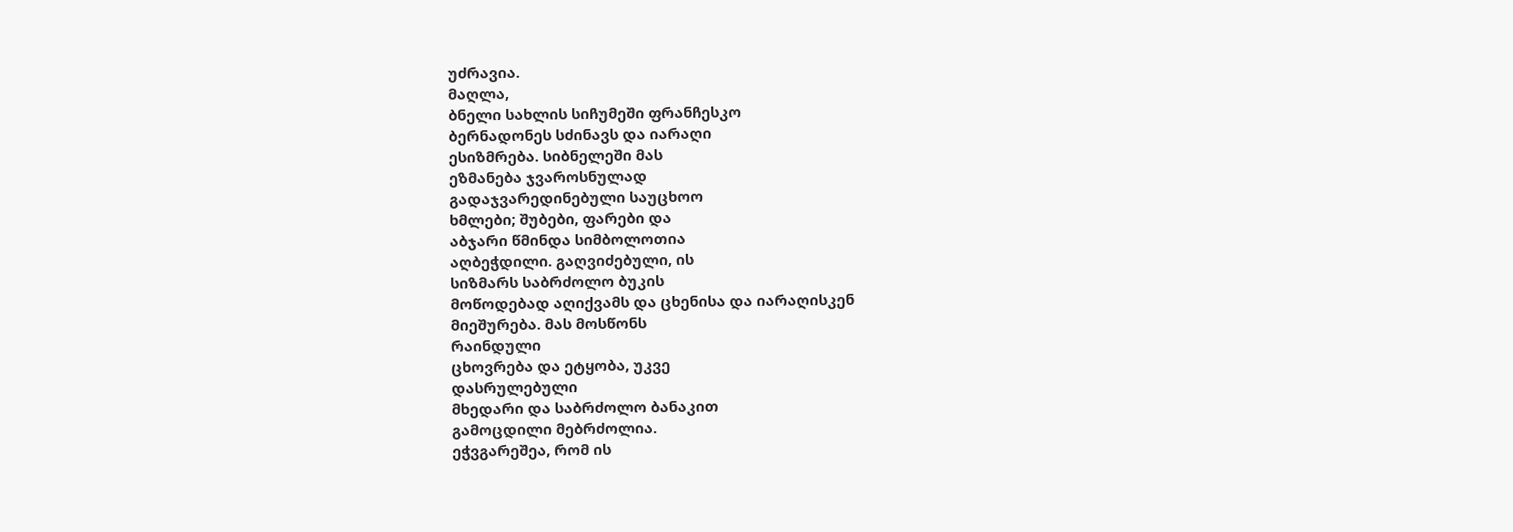უძრავია.
მაღლა,
ბნელი სახლის სიჩუმეში ფრანჩესკო
ბერნადონეს სძინავს და იარაღი
ესიზმრება. სიბნელეში მას
ეზმანება ჯვაროსნულად
გადაჯვარედინებული საუცხოო
ხმლები; შუბები, ფარები და
აბჯარი წმინდა სიმბოლოთია
აღბეჭდილი. გაღვიძებული, ის
სიზმარს საბრძოლო ბუკის
მოწოდებად აღიქვამს და ცხენისა და იარაღისკენ
მიეშურება. მას მოსწონს
რაინდული
ცხოვრება და ეტყობა, უკვე
დასრულებული
მხედარი და საბრძოლო ბანაკით
გამოცდილი მებრძოლია.
ეჭვგარეშეა, რომ ის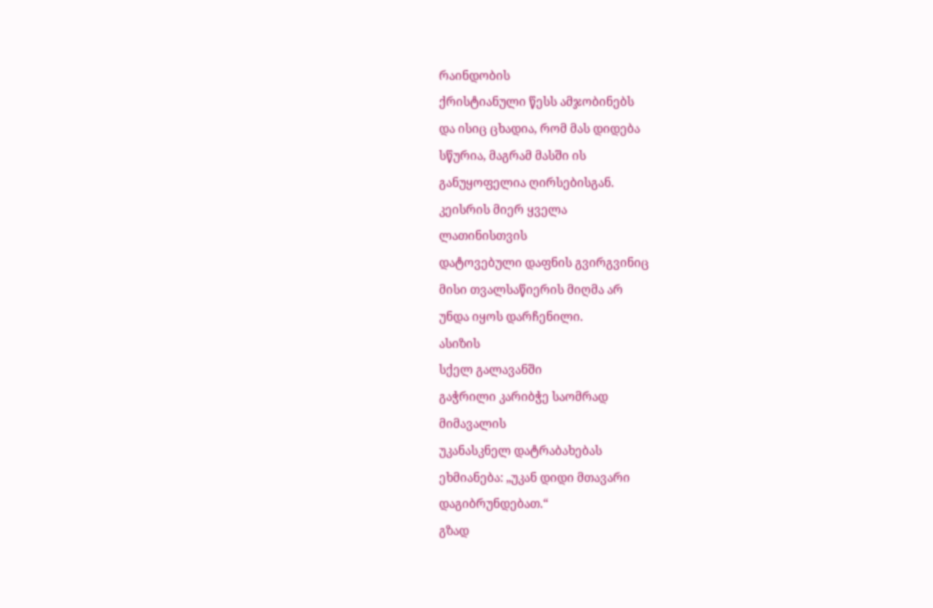რაინდობის
ქრისტიანული წესს ამჯობინებს
და ისიც ცხადია, რომ მას დიდება
სწურია, მაგრამ მასში ის
განუყოფელია ღირსებისგან.
კეისრის მიერ ყველა
ლათინისთვის
დატოვებული დაფნის გვირგვინიც
მისი თვალსაწიერის მიღმა არ
უნდა იყოს დარჩენილი.
ასიზის
სქელ გალავანში
გაჭრილი კარიბჭე საომრად
მიმავალის
უკანასკნელ დატრაბახებას
ეხმიანება: „უკან დიდი მთავარი
დაგიბრუნდებათ.“
გზად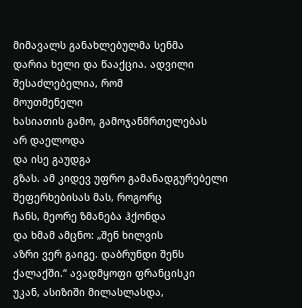მიმავალს განახლებულმა სენმა
დარია ხელი და წააქცია. ადვილი
შესაძლებელია, რომ
მოუთმენელი
ხასიათის გამო, გამოჯანმრთელებას
არ დაელოდა
და ისე გაუდგა
გზას. ამ კიდევ უფრო გამანადგურებელი
შეფერხებისას მას, როგორც
ჩანს, მეორე ზმანება ჰქონდა
და ხმამ ამცნო: „შენ ხილვის
აზრი ვერ გაიგე. დაბრუნდი შენს
ქალაქში.“ ავადმყოფი ფრანცისკი
უკან, ასიზიში მილასლასდა,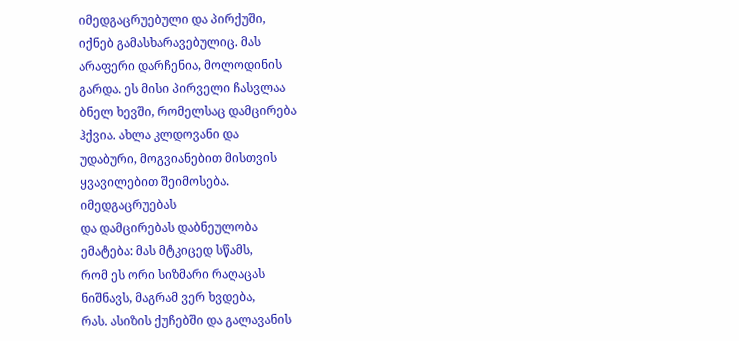იმედგაცრუებული და პირქუში,
იქნებ გამასხარავებულიც. მას
არაფერი დარჩენია, მოლოდინის
გარდა. ეს მისი პირველი ჩასვლაა
ბნელ ხევში, რომელსაც დამცირება
ჰქვია. ახლა კლდოვანი და
უდაბური, მოგვიანებით მისთვის
ყვავილებით შეიმოსება.
იმედგაცრუებას
და დამცირებას დაბნეულობა
ემატება: მას მტკიცედ სწამს,
რომ ეს ორი სიზმარი რაღაცას
ნიშნავს, მაგრამ ვერ ხვდება,
რას. ასიზის ქუჩებში და გალავანის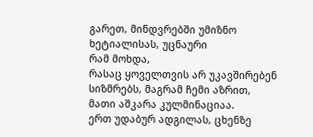გარეთ, მინდვრებში უმიზნო
ხეტიალისას, უცნაური
რამ მოხდა,
რასაც ყოველთვის არ უკავშირებენ
სიზმრებს, მაგრამ ჩემი აზრით,
მათი აშკარა კულმინაციაა.
ერთ უდაბურ ადგილას, ცხენზე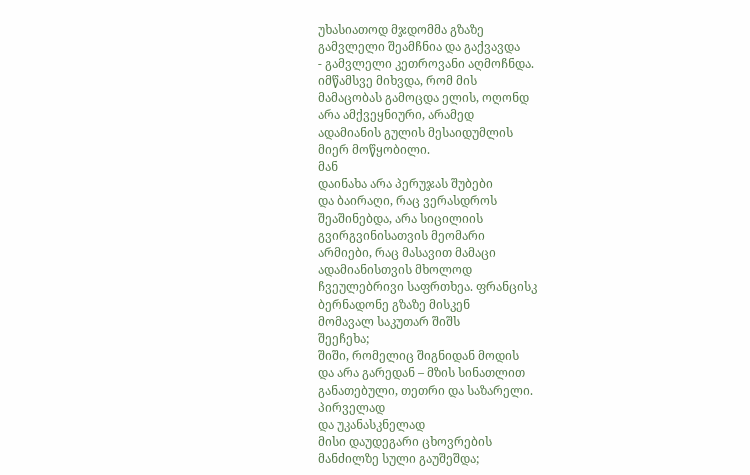უხასიათოდ მჯდომმა გზაზე
გამვლელი შეამჩნია და გაქვავდა
- გამვლელი კეთროვანი აღმოჩნდა.
იმწამსვე მიხვდა, რომ მის
მამაცობას გამოცდა ელის, ოღონდ
არა ამქვეყნიური, არამედ
ადამიანის გულის მესაიდუმლის
მიერ მოწყობილი.
მან
დაინახა არა პერუჯას შუბები
და ბაირაღი, რაც ვერასდროს
შეაშინებდა, არა სიცილიის
გვირგვინისათვის მეომარი
არმიები, რაც მასავით მამაცი
ადამიანისთვის მხოლოდ
ჩვეულებრივი საფრთხეა. ფრანცისკ
ბერნადონე გზაზე მისკენ
მომავალ საკუთარ შიშს
შეეჩეხა;
შიში, რომელიც შიგნიდან მოდის
და არა გარედან – მზის სინათლით
განათებული, თეთრი და საზარელი.
პირველად
და უკანასკნელად
მისი დაუდეგარი ცხოვრების
მანძილზე სული გაუშეშდა;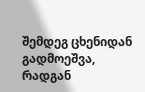შემდეგ ცხენიდან გადმოეშვა,
რადგან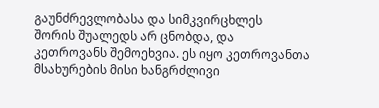გაუნძრევლობასა და სიმკვირცხლეს
შორის შუალედს არ ცნობდა, და
კეთროვანს შემოეხვია. ეს იყო კეთროვანთა მსახურების მისი ხანგრძლივი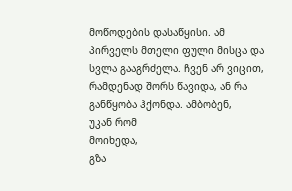მოწოდების დასაწყისი. ამ
პირველს მთელი ფული მისცა და
სვლა გააგრძელა. ჩვენ არ ვიცით,
რამდენად შორს წავიდა, ან რა
განწყობა ჰქონდა. ამბობენ,
უკან რომ
მოიხედა,
გზა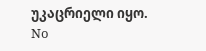უკაცრიელი იყო.
No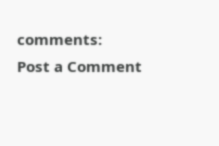comments:
Post a Comment